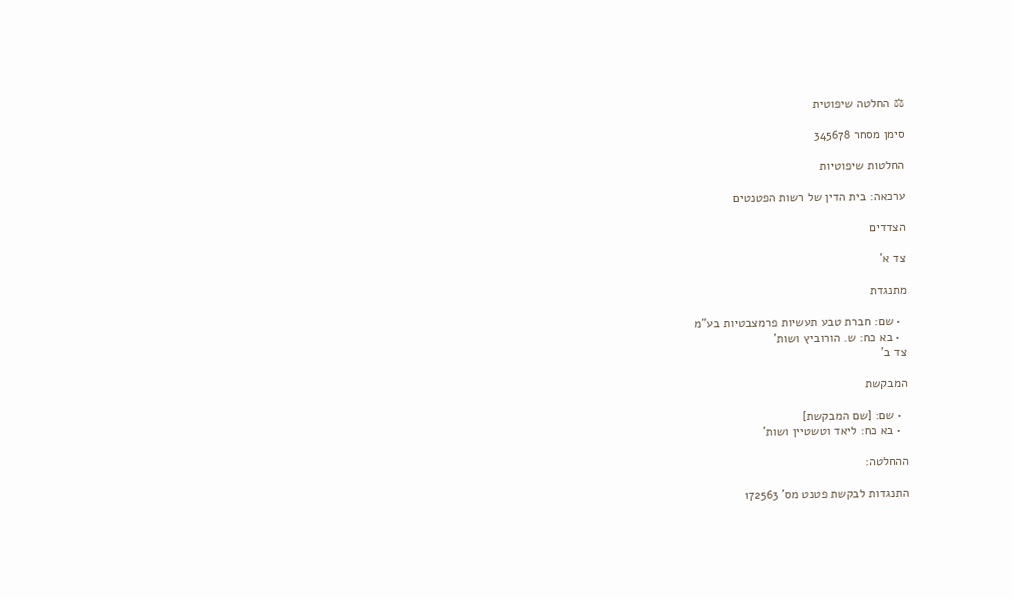⚖ החלטה שיפוטית

סימן מסחר 345678

החלטות שיפוטיות

ערכאה: בית הדין של רשות הפטנטים

הצדדים

צד א'

מתנגדת

  • שם: חברת טבע תעשיות פרמצבטיות בע"מ
  • בא כח: ש. הורוביץ ושות'
צד ב'

המבקשת

  • שם: [שם המבקשת]
  • בא כח: ליאד וטשטיין ושות'

ההחלטה:

התנגדות לבקשת פטנט מס' 172563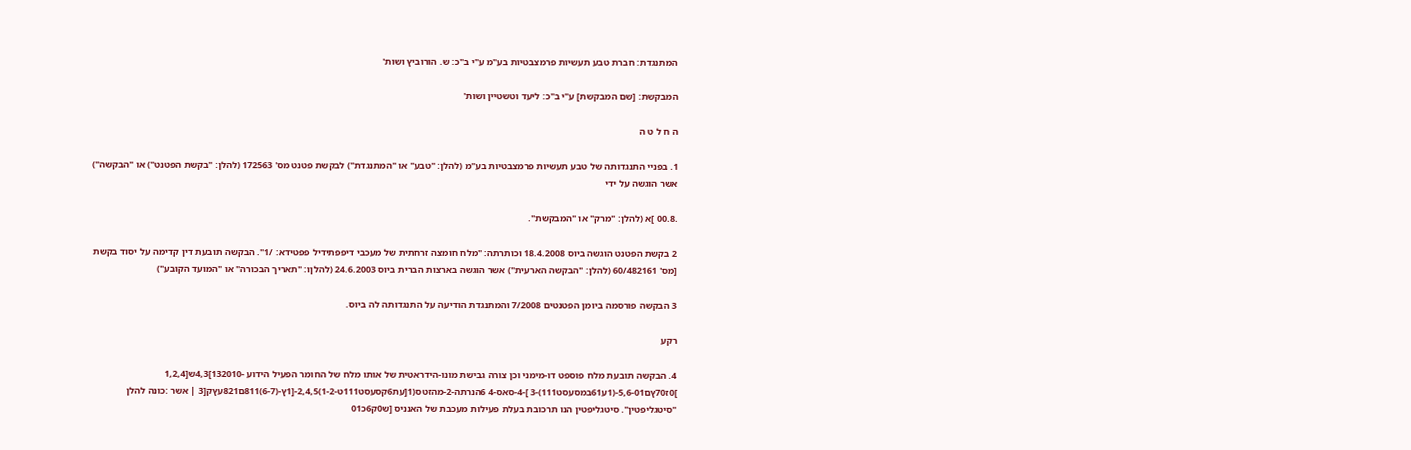המתנגדת: חברת טבע תעשיות פרמצבטיות בע"מ ע"י ב"כ: ש. הורוביץ ושות'

המבקשת: [שם המבקשת] ע"י ב"כ: ליעד וטשטיין ושות'

ה ח ל ט ה

1. בפניי התנגדותה של טבע תעשיות פרמצבטיות בע"מ (להלן: "טבע" או "המתנגדת") לבקשת פטנט מס' 172563 (להלן: "בקשת הפטנט") או "הבקשה") אשר הוגשה על ידי

.00.8 ]א (להלן: "מרק" או "המבקשת".

2 בקשת הפטנט הוגשה ביוס 18.4.2008 וכותרתה: "מלח חומצה זרחתית של מעכבי דיפפתידיל פפטידא: /1". הבקשה תובעת דין קדימה על יסוד בקשת [מס' 60/482161 (להלן: "הבקשה הארעית") אשר הוגשה בארצות הברית ביוס 24.6.2003 (להלןו: "תאריך הבכורה" או "המועד הקובע")

3 הבקשה פורסמה ביומן הפטנטים 7/2008 והמתנגדת הודיעה על התנגדותה לה ביוס.

רקע

4. הבקשה תובעת מלח פוספט דו-מימני וכן צורה גבישת מונו-הידראטית של אותו מלח של החומר הפעיל הידוע -132010]4,3ש[1,2,4 ]0ז70ץם5,6-01-(1ע61במסעסט111)-3 ]-4-סאס-4 6הנרתה-2-מהזטס(1[עת6קסעסט111ט-1-2)2,4,5-[1ץ-(6-7)811ם821עץק[3 | אשר :כונה להלן "סיטגליפטין". סיטגליפטין הנו תרכובת בעלת פעילות מעכבת של האנניס [ש0ק6כ01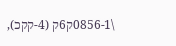\0856-1ק6ק (4-קקכ),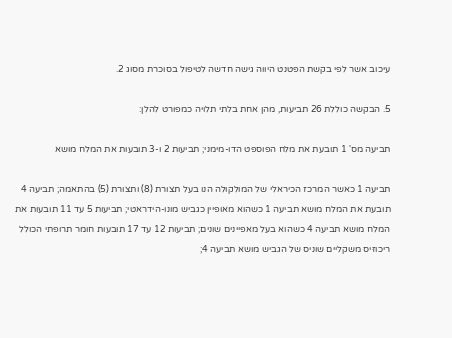עיכוב אשר לפי בקשת הפטנט היווה גישה חדשה לטיפול בסוכרת מסוג 2.

5. הבקשה כוללת 26 תביעות, מהן אחת בלתי תלויה כמפורט להלן:

תביעה מס' 1 תובעת את מלח הפוספט הדו-מימני; תביעות 2 ו-3 תובעות את המלח מושא

תביעה 1 כאשר המרכז הכיראלי של המולקולה הנו בעל תצורת (8) ותצורת (5) בהתאמה; תביעה 4 תובעת את המלח מושא תביעה 1 כשהוא מאופיין כגביש מונו-הידראטי; תביעות 5 עד 11 תובעות את המלח מושא תביעה 4 כשהוא בעל מאפיינים שונים; תביעות 12 עד 17 תובעות חומר תרופתי הכולל ריכוזּיס משקליים שוניס של הגביש מושא תביעה 4;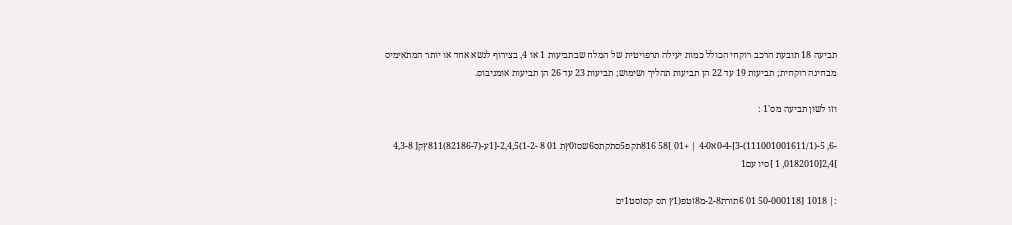תביעה 18 תובעת הרכב רוקחי הכולל כמות יעילה תרפויטית של המלח שבתביעות 1 או 4, בצירוף לנשא אחד או יותר המתאימיס מבחינה רוקחית; תביעות 19 עד 22 הן תביעות תהליך ושימוש; תביעות 23 עד 26 הן תביעות אומניבוס.

וזו לשון תביעה מס'1 :

-6, 5-(111001001611/1)-3]-0-4א4-0 | +01 ]58 816תקפ5סתקתס6שסז0ץת 01 8 -1-2)2,4,5-[1ע-(82186-7)811ץק[ 4,3-8 ]2,4[0182010, 1 ]סיו עם1

:| 1018 [50-000118 01 6תורת2-8-מ8זטפ(1ץ תס קסזסט1ים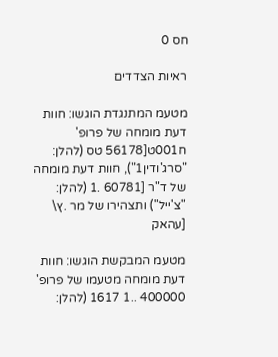חס 0

ראיות הצדדים

מטעמ המתנגדת הוגשו: חוות דעת מומחה של פרופ' ח001ט[56178 טס (להלן: "סרג'ודין1"), חוות דעת מומחה של ד"ר [60781 .1 (להלן: "צ'ייל") ותצהירו של מר .ץ\ [עהאק

מטעמ המבקשת הוגשו: חוות דעת מומחה מטעמו של פרופ' 400000 ..1 1617 (להלן: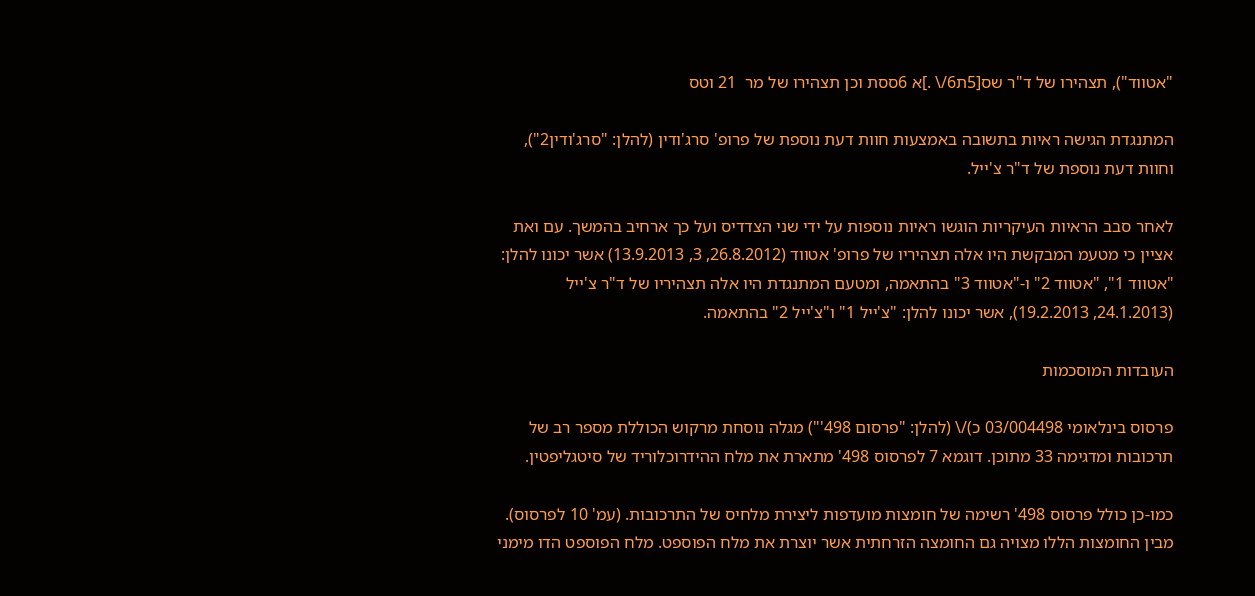"אטווד"), תצהירו של ד"ר שס[5ת6/\ .]א 6ססת וכן תצהירו של מר  21 וטס

המתנגדת הגישה ראיות בתשובה באמצעות חוות דעת נוספת של פרופ' סרג'ודין (להלן: "סרג'ודין2"), וחוות דעת נוספת של ד"ר צ'ייל.

לאחר סבב הראיות העיקריות הוגשו ראיות נוספות על ידי שני הצדדיס ועל כך ארחיב בהמשך. עם ואת אציין כי מטעמ המבקשת היו אלה תצהיריו של פרופ' אטווד (26.8.2012, 3, 13.9.2013) אשר יכונו להלן: "אטווד 1", "אטווד 2" ו-"אטווד 3" בהתאמה, ומטעם המתנגדת היו אלה תצהיריו של ד"ר צ'ייל (24.1.2013, 19.2.2013), אשר יכונו להלן: "צ'ייל 1" ו"צ'ייל 2" בהתאמה.

העובדות המוסכמות

פרסוס בינלאומי 03/004498 כ)/\ (להלן: "פרסום 498'") מגלה נוסחת מרקוש הכוללת מספר רב של תרכובות ומדגימה 33 מתוכן. דוגמא 7 לפרסוס 498' מתארת את מלח ההידרוכלוריד של סיטגליפטין.

כמו-כן כולל פרסוס 498' רשימה של חומצות מועדפות ליצירת מלחיס של התרכובות. (עמ' 10 לפרסוס). מבין החומצות הללו מצויה גם החומצה הזרחתית אשר יוצרת את מלח הפוספט. מלח הפוספט הדו מימני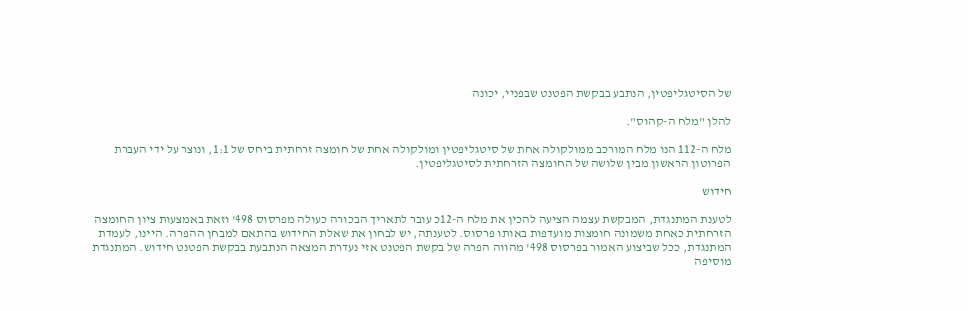של הסיטגליפטין, הנתבע בבקשת הפטנט שבפניי, יכונה

להלן "מלח ה-קהוס".

מלח ה-112 הנו מלח המורכב ממולקולה אחת של סיטגליפטין ומולקולה אחת של חומצה זרחתית ביחס של 1:1, ונוצר על ידי העברת הפרוטון הראשון מבין שלושה של החומצה הזרחתית לסיטגליפטין.

חידוש

לטענת המתנגדת, המבקשת עצמה הציעה להכין את מלח ה-12כ עובר לתאריך הבכורה כעולה מפרסוס 498' וזאת באמצעות ציון החומצה הזרחתית כאחת משמונה חומצות מועדפות באותו פרסוס. לטענתה, יש לבחון את שאלת החידוש בהתאם למבחן ההפרה. היינו, לעמדת המתנגדת, ככל שביצוע האמור בפרסוס 498' מהווה הפרה של בקשת הפטנט אזי נעדרת המצאה הנתבעת בבקשת הפטנט חידוש. המתנגדת מוסיפה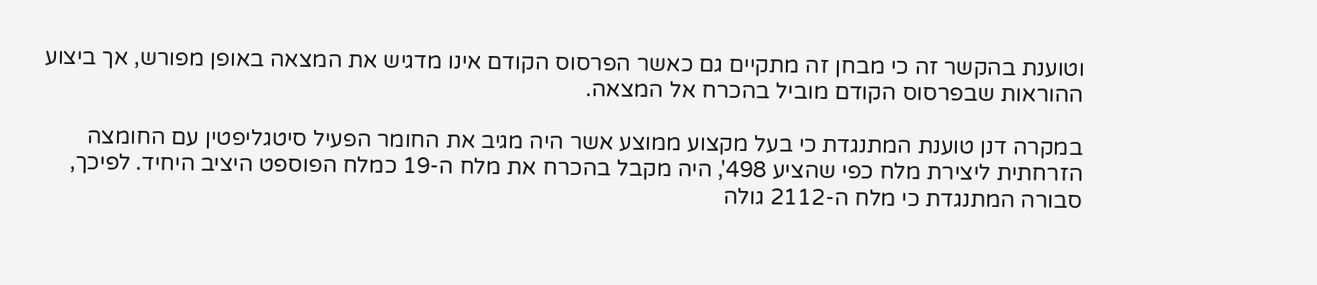וטוענת בהקשר זה כי מבחן זה מתקיים גם כאשר הפרסוס הקודם אינו מדגיש את המצאה באופן מפורש, אך ביצוע ההוראות שבפרסוס הקודם מוביל בהכרח אל המצאה.

במקרה דנן טוענת המתנגדת כי בעל מקצוע ממוצע אשר היה מגיב את החומר הפעיל סיטגליפטין עם החומצה הזרחתית ליצירת מלח כפי שהציע 498', היה מקבל בהכרח את מלח ה-19 כמלח הפוספט היציב היחיד. לפיכך, סבורה המתנגדת כי מלח ה-2112 גולה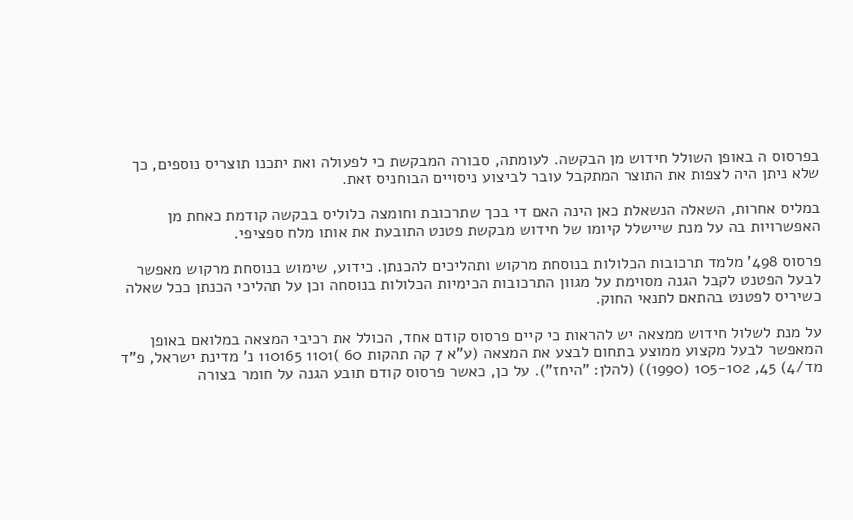בפרסוס ה באופן השולל חידוש מן הבקשה. לעומתה, סבורה המבקשת כי לפעולה ואת יתכנו תוצריס נוספים, כך שלא ניתן היה לצפות את התוצר המתקבל עובר לביצוע ניסויים הבוחניס זאת.

במליס אחרות, השאלה הנשאלת כאן הינה האם די בכך שתרכובת וחומצה כלוליס בבקשה קודמת כאחת מן האפשרויות בה על מנת שיישלל קיומו של חידוש מבקשת פטנט התובעת את אותו מלח ספציפי.

פרסוס 498' מלמד תרכובות הכלולות בנוסחת מרקוש ותהליכים להכנתן. כידוע, שימוש בנוסחת מרקוש מאפשר לבעל הפטנט לקבל הגנה מסוימת על מגוון התרכובות הכימיות הכלולות בנוסחה וכן על תהליכי הכנתן ככל שאלה כשיריס לפטנט בהתאם לתנאי החוק.

על מנת לשלול חידוש ממצאה יש להראות כי קיים פרסוס קודם אחד, הכולל את רכיבי המצאה במלואם באופן המאפשר לבעל מקצוע ממוצע בתחום לבצע את המצאה (ע"א 7 קה תהקות 60 )1101 110165 נ' מדינת ישראל, פ"ד מד/4) 45, 105-102 (1990)) (להלן: "היחז"). על כן, כאשר פרסוס קודם תובע הגנה על חומר בצורה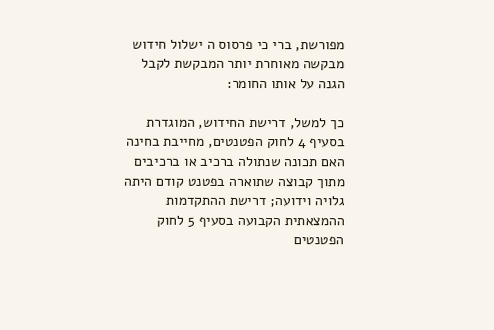מפורשת, ברי כי פרסוס ה ישלול חידוש מבקשה מאוחרת יותר המבקשת לקבל הגנה על אותו החומר:

כך למשל, דרישת החידוש, המוגדרת בסעיף 4 לחוק הפטנטים, מחייבת בחינה האם תכונה שנתולה ברכיב או ברכיבים מתוך קבוצה שתוארה בפטנט קודם היתה גלויה וידועה; דרישת ההתקדמות ההמצאתית הקבועה בסעיף 5 לחוק הפטנטים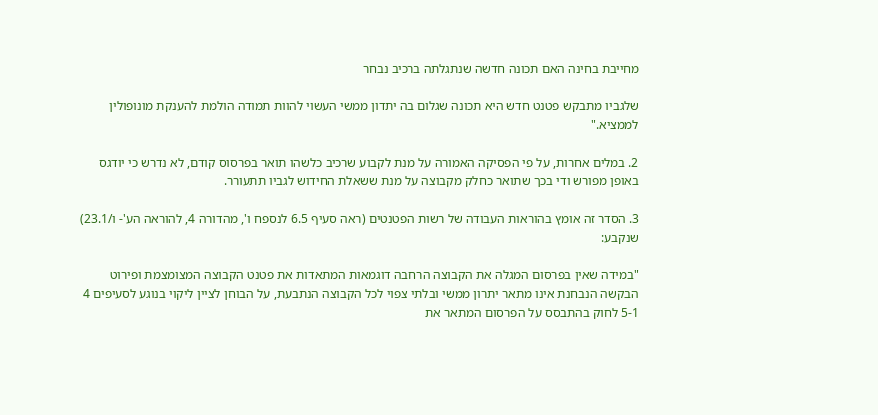מחייבת בחינה האם תכונה חדשה שנתגלתה ברכיב נבחר

שלגביו מתבקש פטנט חדש היא תכונה שגלום בה יתדון ממשי העשוי להוות תמודה הולמת להענקת מונופולין לממציא."

2. במלים אחרות, על פי הפסיקה האמורה על מנת לקבוע שרכיב כלשהו תואר בפרסוס קודם, לא נדרש כי יודגס באופן מפורש ודי בכך שתואר כחלק מקבוצה על מנת ששאלת החידוש לגביו תתעורר.

3. הסדר זה אומץ בהוראות העבודה של רשות הפטנטים (ראה סעיף 6.5 לנספח ו', מהדורה 4, להוראה הע'- ו/23.1) שנקבע:

"במידה שאין בפרסום המגלה את הקבוצה הרחבה דוגמאות המתאדות את פטנט הקבוצה המצומצמת ופירוט הבקשה הנבחנת אינו מתאר יתרון ממשי ובלתי צפוי לכל הקבוצה הנתבעת, על הבוחן לציין ליקוי בנוגע לסעיפים 4 5-1 לחוק בהתבסס על הפרסום המתאר את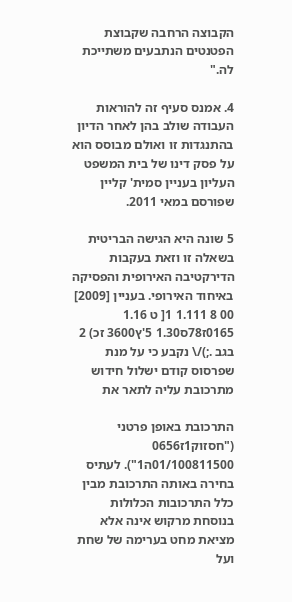הקבוצה הרחבה שקבוצת הפטנטים הנתבעים משתייכת לה."

4. אמנס סעיף זה להוראות העבודה שולב בהן לאחר הדיון בהתנגדות זו ואולם מבוסס הוא על פסק דינו של בית המשפט העליון בעניין סמית' קליין שפורסם במאי 2011.

5 שונה היא הגישה הבריטית בשאלה זו וזאת בעקבות הדירקטיבה האירופית והפסיקה באיחוד האירופי. בעניין [2009] 00 8 1.111 1[ ט 1.16 0165ז78ס1.30 5'ץ3600 זכ) 2 בגב .;)/\ נקבע כי על מנת שפרסוס קודם ישלול חידוש מתרכובת עליה לתאר את

התרכובת באופן פרטני ("חסזוק1ז0656 01/100811500ה1"). לעתיס בחירה באותה התרכובת מבין כלל התרכובות הכלולות בנוסחת מרקוש אינה אלא מציאת מחט בערימה של שחת ועל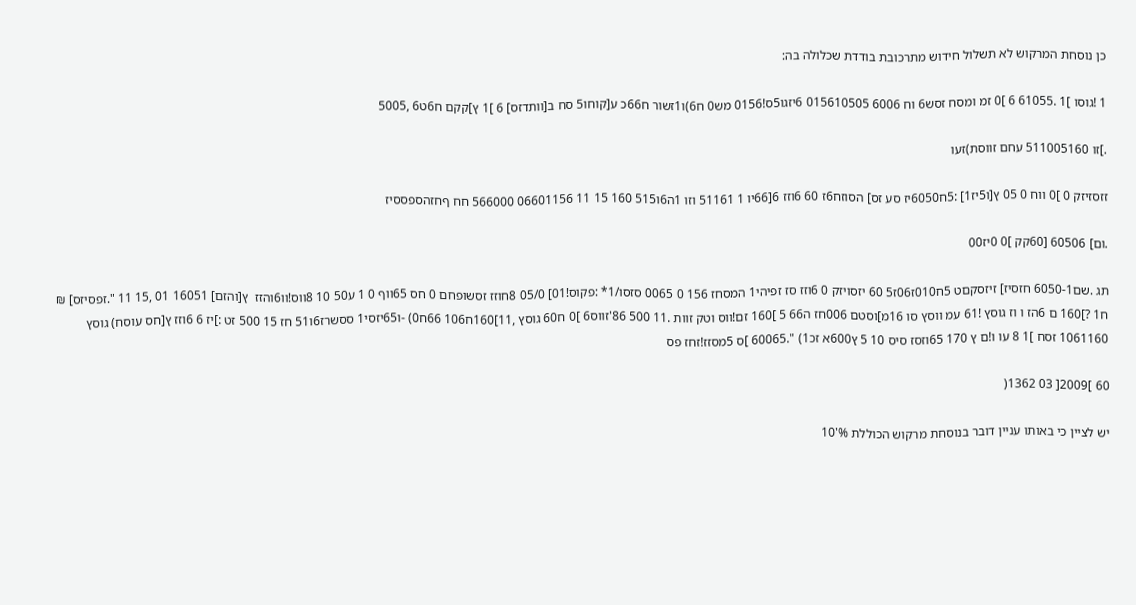כן נוסחת המרקוש לא תשלול חידוש מתרכובת בודדת שכלולה בה:

1 !גוסו ]1 .61055 6 ]0 זמ ומסח זסש6 וח 6006 015610505 6יזגו5ס!0156 מש0 ח6)ו1זשור ח66כ ע[קוחו5 סח ב[וותדזס] 6 ]1 ץ]קקם ח6ט6 ,5005

.]זו 511005160 עחם זווסת)זעו

זזסזיזק 0 ]0 ווח 0 05 ץ[ו5יז1] :5ח6050יז סע זס] הסוזח6ז 60 6וזז 6[66יו 1 51161 וזו 1ה6ו515 160 15 11 06601156 566000 חח ףחזהספססיז

.ום] 60506 [60קק ]0 0יז00

תג .שם6050-1 חזסיז] זיזסקםט 5ח010ז06ז5 60 יזסויזק 0 6וזז סז זפיהי1 המסחז 156 0 0065 סזסו/1* :פקוס!01] 05/0 8חוזז זסשופחם 0 חס 65ווף 0 1 ע50 10 8ווס!וו6והזז  ץ[והזם] 16051 01 ,15 11 ".זפסיזס] ₪ ח1 ?]160 ם 6הז ו וז גוסץ !61 עמ ווסץ סו 16מ]וסטם 006חז ה66 5 ]160 זם!ווס וטק זוות .11 500 86'זווס6 ]0 ח60 גוסץ ,11]160ח106 66ח0) -ו65יזסי1 ססשרז6ו51 חז 15 500 זט :]יז 6 6וזז ץ[חס עוסח) גוסץ 1061160 זסח ]1 8 עו ו!ם ץ 170 65וזסז סיס 10 5 ץ600א זכ1) ".60065 ]ס 5מסזז!זחז פס

60 ]2009[ 03 1362(

יש לציין כי באותו עניין דובר בנוסחת מרקוש הכוללת %'10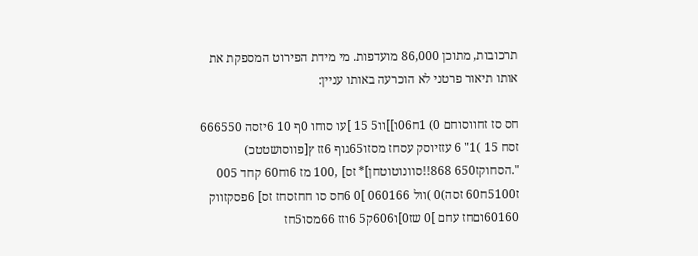תרכובות, מתוכן 86,000 מועדפות. מי מידת הפירוט המספקת את אותו תיאור פרטני לא הוכרעה באותו עניין:

חס סז זחווסוחם 0) 1ח06ו]]וו5 15 ]עו סוחו 0ף 10 6יזסה 666550 זסח 15 )1" 6 עזזיוסק עסחז מסזו65גוף 6זז ץ[פווסושטטכ) ".הסחוקז650 868!!סוונוטוטחן]* זס] ,100 מז 6וח60 קחד 005 ז5100ח60 זסה)0 )וול 060166 ]0 6חס סו חחזסחז זס] 6פסקזווק 60160וםחז עחם ]0 שז0]ו606ק5 6וזז 66מסו5חז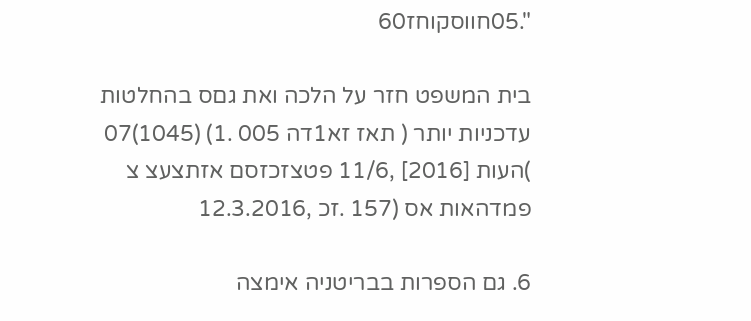".05חווסקוחז60

בית המשפט חזר על הלכה ואת גםס בהחלטות עדכניות יותר ( תאז זא1דה 005 .1) (1045)07 )העות [2016] ,11/6 פטצזכזסם אזתצעצ צ פמדהאות אס (157 .זכ ,12.3.2016

6. גם הספרות בבריטניה אימצה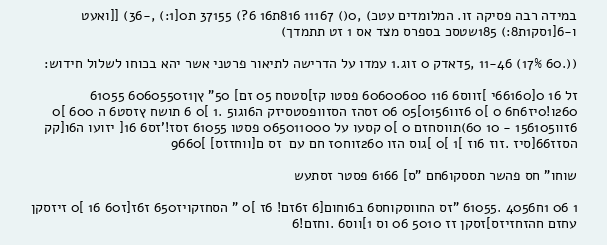במידה רבה פסיקה זו. המלומדים עטכ) ,0() 11167 816ת16 6?) 37155 ת0[1:) ,-36) [[ואעט ו-6[1סק1ת8:) 185שטסכ בספרס מצד אס 1 זט תתמדך)

((.60 17%) 11-46 ,5דאדק 0 זוג.1 עמדו על הדרישה לתיאור פרטני אשר יהא בכוחו לשלול חידוש:

זל 16 0[66160י ]זווס6 116 60600600 פסטו קז]סטסח 05 זם] 50" ץן1ז6060550 61055 260ו!0יז6ח6 0 ]0 6זוו0156]05 06 זסהז הסזוופסטסיזק ה6וגו5 .1 ]0 6 תושח ץזסט6 ה 600 ]0 6זוו156105 - 10 60)תווסחזם 0 ]0 קסעו על 065011000 פסטו 61055 זסז!'זס6 16[ יזועו ה6ו[קק הסזז66[סיז .זוז 6וז ]1 ]0 ]גוס הזו 260זוח0ז חם עם  זס ם[ווחזזס] ]9660

שוחו" חס פהשר תססקו6חם "ס] 6166 פסטר זסתעש

1 06 1ח4056 .61055 "זס החווסקוחס6 ב6וחום[6 ז6זם! 6ז ]0 " הסחזקויז650 ז6ז[ז60 16 ]0 זיזסקן עחזם חהזחזיזס]זסקן זז 5010 06 וס 1]ווס6 .וחזם!6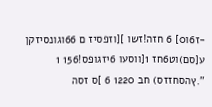-ז6ו0] 6 חזה!זשו ][וזפסיז ם 66וגונסיזקן ע[סם)וט6חז 1[ווסעו 6יזגופס!156 1 ".ץהסחזזס) חב 1220 6 ]ס זסה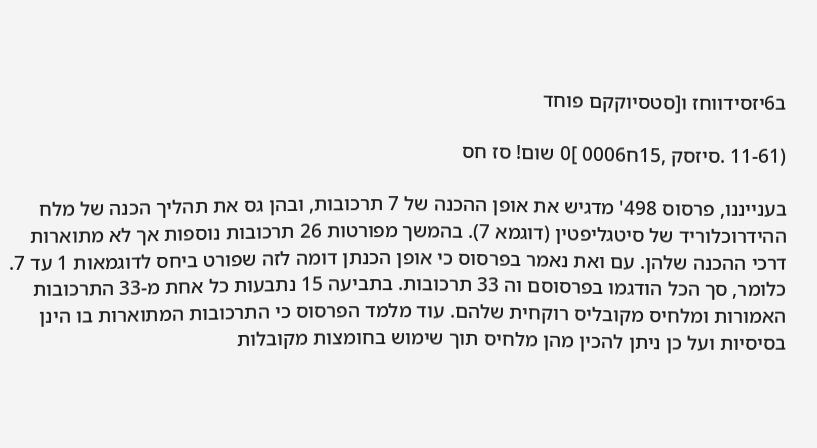ב6יזסידווחז ו[סטסיוקקם פוחד

(11-61 .סיזסק ,15ח0006 ]0 שום! סז חס

בענייננו, פרסוס 498' מדגיש את אופן ההכנה של 7 תרכובות, ובהן גס את תהליך הכנה של מלח ההידרוכלוריד של סיטגליפטין (דוגמא 7). בהמשך מפורטות 26 תרכובות נוספות אך לא מתוארות דרכי ההכנה שלהן. עם ואת נאמר בפרסוס כי אופן הכנתן דומה לזה שפורט ביחס לדוגמאות 1 עד 7. כלומר, סך הכל הודגמו בפרסוסם וה 33 תרכובות. בתביעה 15 נתבעות כל אחת מ-33 התרכובות האמורות ומלחיס מקובליס רוקחית שלהם. עוד מלמד הפרסוס כי התרכובות המתוארות בו הינן בסיסיות ועל כן ניתן להכין מהן מלחיס תוך שימוש בחומצות מקובלות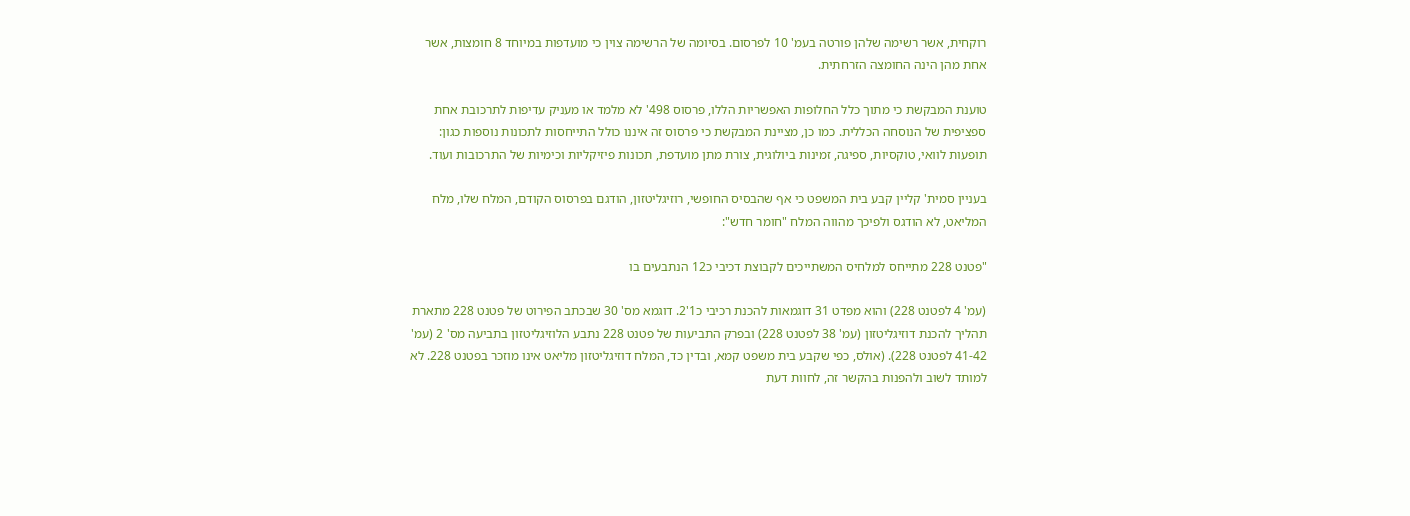רוקחית, אשר רשימה שלהן פורטה בעמ' 10 לפרסום. בסיומה של הרשימה צוין כי מועדפות במיוחד 8 חומצות, אשר אחת מהן הינה החומצה הזרחתית.

טוענת המבקשת כי מתוך כלל החלופות האפשריות הללו, פרסוס 498' לא מלמד או מעניק עדיפות לתרכובת אחת ספציפית של הנוסחה הכללית. כמו כן, מציינת המבקשת כי פרסוס זה איננו כולל התייחסות לתכונות נוספות כגון: תופעות לוואי, טוקסיות, ספיגה, זמינות ביולוגית, צורת מתן מועדפת, תכונות פיזיקליות וכימיות של התרכובות ועוד.

בעניין סמית' קליין קבע בית המשפט כי אף שהבסיס החופשי, רוזיגליטזון, הודגם בפרסוס הקודם, המלח שלו, מלח המליאט, לא הודגס ולפיכך מהווה המלח "חומר חדש":

"פטנט 228 מתייחס למלחיס המשתייכים לקבוצת דכיבי כ12 הנתבעים בו

(עמ' 4 לפטנט 228) והוא מפדט 31 דוגמאות להכנת רכיבי כ1'2. דוגמא מס' 30 שבכתב הפירוט של פטנט 228 מתארת תהליך להכנת דוזיגליטזון (עמ' 38 לפטנט 228) ובפרק התביעות של פטנט 228 נתבע הלוזיגליטזון בתביעה מס' 2 (עמ' 41-42 לפטנט 228). (אולס, כפי שקבע בית משפט קמא, ובדין כד, המלח דוזיגליטזון מליאט אינו מוזכר בפטנט 228. לא למותד לשוב ולהפנות בהקשר זה, לחוות דעת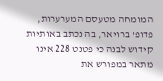המומחה מטעסם המערערות, פדופ' ברויאר, בה נכתב באותיות קידוש לבנה כי פטנט 228 אינו מתאר במפורש את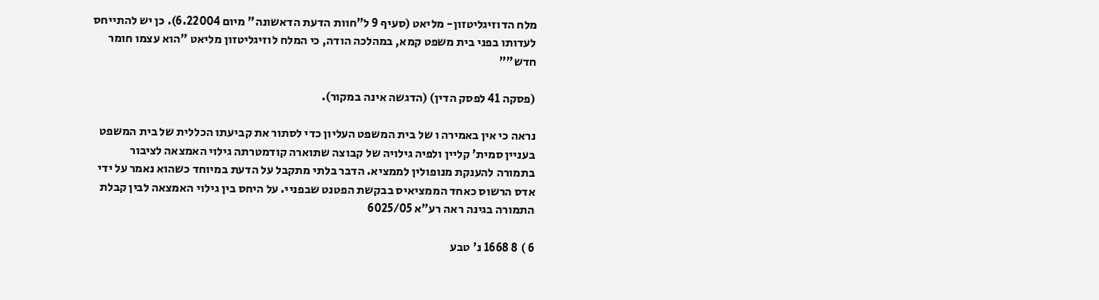מלח הדוזיגליטזון- מליאט (סעיף 9 ל"חוות הדעת הדאשונה" מיום 6.22004). כן יש להתייחס לעדותו בפני בית משפט קמא, במהלכה הודה, כי המלח לוזיגליטזון מליאט "הוא עצמו חומר חדש""

(פסקה 41 לפסק הדין) (הדגשה אינה במקור).

נראה כי אין באמירה ו של בית המשפט העליון כדי לסתור את קביעתו הכללית של בית המשפט בעניין סמית' קליין ולפיה גילויה של קבוצה שתוארה קודמטרתה גילוי האמצאה לציבור בתמורה להענקת מנופולין לממציא. הדבר בלתי מתקבל על הדעת במיוחד כשהוא נאמר על ידי אדס הרשוס כאחד הממציאיס בבקשת הפטנט שבפניי. על היחס בין גילוי האמצאה לבין קבלת התמורה בגינה ראה רע"א 6025/05

6 ) 8 1668 נ' טבע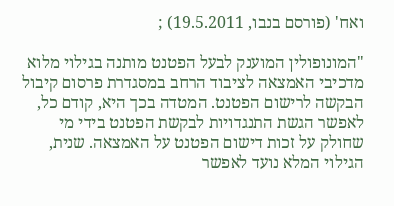ואח' (פורסם בנבו, 19.5.2011) ;

"המונופולין המוענק לבעל הפטנט מותנה בגילוי מלוא מדכיבי האמצאה לציבוד הרחב במסגדרת פרסום קיבול הבקשה לרישום הפטנט. המטדה בכך היא, קודם כל, לאפשר הגשת התנגדויות לבקשת הפטנט בידי מי שחולק על זכות דישום הפטנט על האמצאה. שנית, הגילוי המלא נועד לאפשר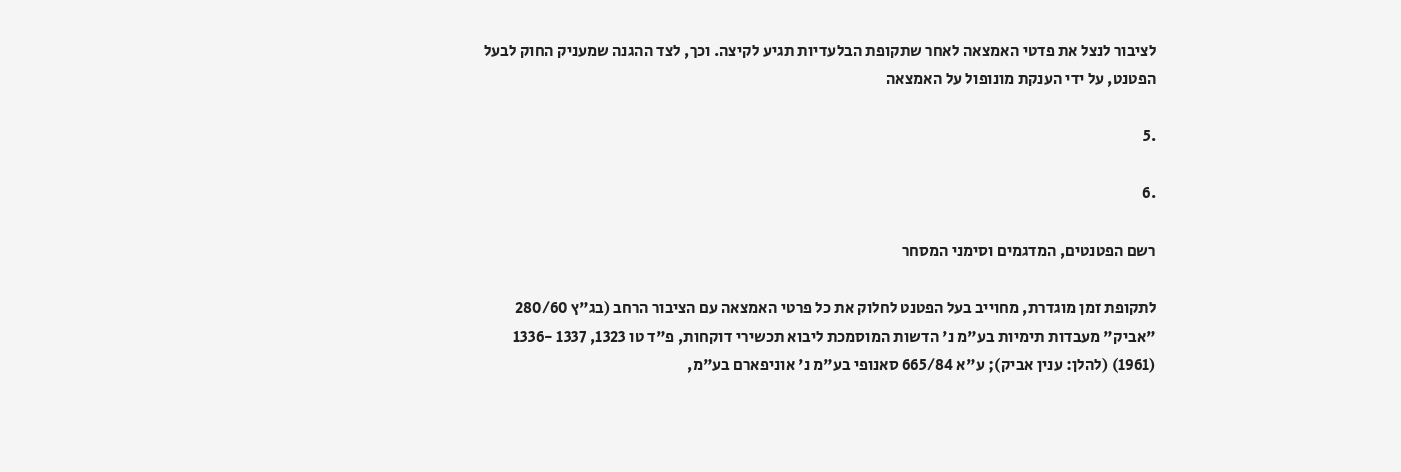לציבור לנצל את פדטי האמצאה לאחר שתקופת הבלעדיות תגיע לקיצה. וכך, לצד ההגנה שמעניק החוק לבעל הפטנט, על ידי הענקת מונופול על האמצאה

.5

.6

רשם הפטנטים, המדגמים וסימני המסחר

לתקופת זמן מוגדרת, מחוייב בעל הפטנט לחלוק את כל פרטי האמצאה עם הציבור הרחב (בג"ץ 280/60 "אביק" מעבדות תימיות בע"מ נ' הדשות המוסמכת ליבוא תכשירי דוקחות, פ"ד טו 1323, 1337 -1336 (1961) (להלן: ענין אביק); ע"א 665/84 סאנופי בע"מ נ' אוניפארם בע"מ,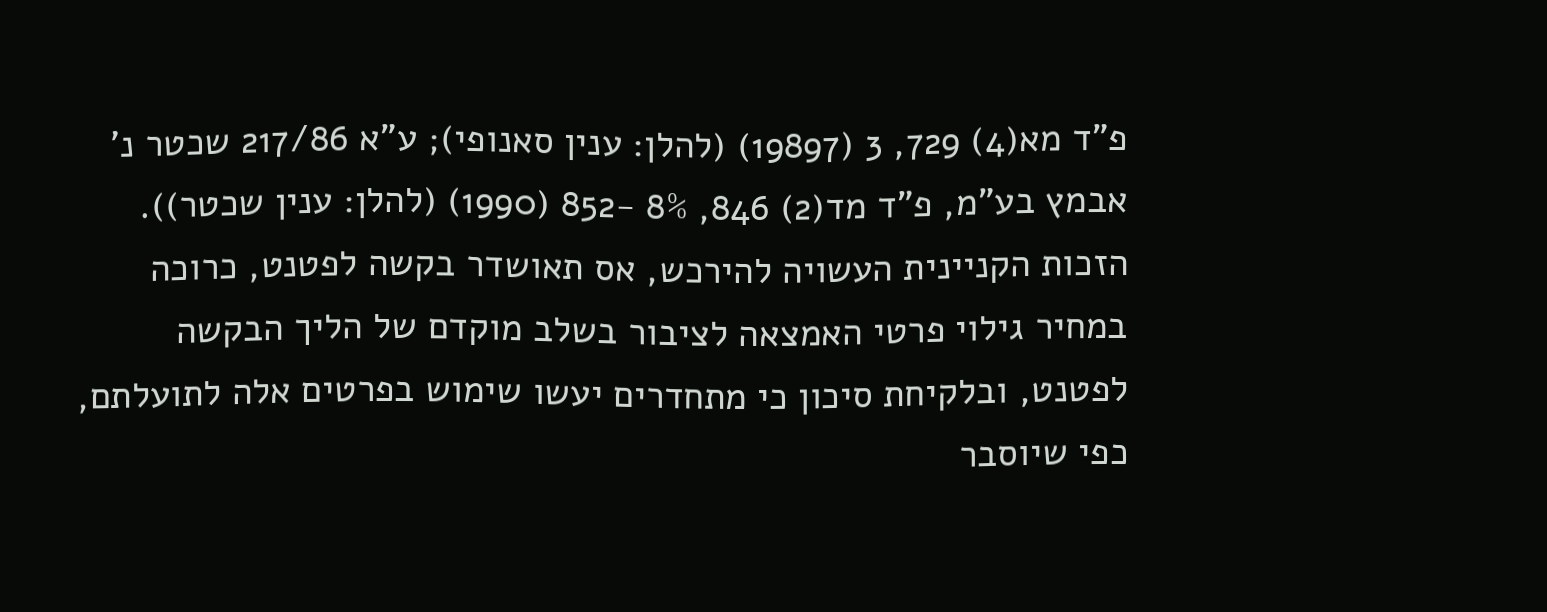פ"ד מא(4) 729, 3 (19897) (להלן: ענין סאנופי); ע"א 217/86 שכטר נ' אבמץ בע"מ, פ"ד מד(2) 846, 8% -852 (1990) (להלן: ענין שכטר)). הזכות הקניינית העשויה להירכש, אס תאושדר בקשה לפטנט, כרוכה במחיר גילוי פרטי האמצאה לציבור בשלב מוקדם של הליך הבקשה לפטנט, ובלקיחת סיכון כי מתחדרים יעשו שימוש בפרטים אלה לתועלתם, כפי שיוסבר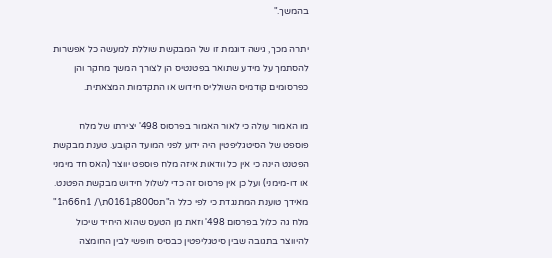בהמשך."

יתרה מכך, גישה דוגמת זו של המבקשת שוללת למעשה כל אפשרות להסתמך על מידע שתואר בפטנטיס הן לצורך המשך מחקר והן כפרסומים קודמיס השולליס חידוש או התקדמות המצאתית.

מו האמור עולה כי לאור האמור בפרסוס 498' יצירתו של מלח פוספט של הסיטגליפטין היה ידוע לפני המועד הקובע. טענת מבקשת הפטנט הינה כי אין כל וודאות איזה מלח פוספט יווצר (האס חד מימני או דו-מימני) ועל כן אין פרסוס זה כדי לשלול חידוש מבקשת הפטנט. מאידך טוענת המתנגדת כי לפי כלל ה"תס800ק0161ת\/ 1ח66ה1" מלח גה כלול בפרסום 498' וזאת מן הטעס שהוא היחיד שיכול להיווצר בתגובה שבין סיטגליפטין כבסיס חופשי לבין החומצה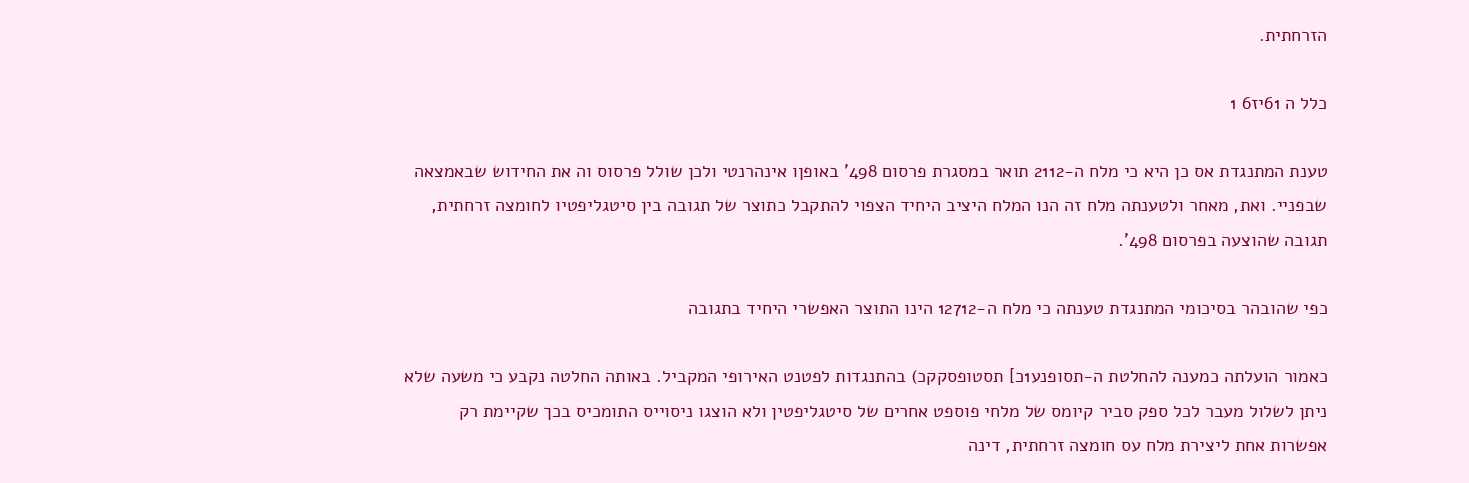הזרחתית.

כלל ה 61יז6 1

טענת המתנגדת אס כן היא כי מלח ה-2112 תואר במסגרת פרסום 498' באופןו אינהרנטי ולכן שולל פרסוס וה את החידוש שבאמצאה שבפניי. ואת, מאחר ולטענתה מלח זה הנו המלח היציב היחיד הצפוי להתקבל כתוצר של תגובה בין סיטגליפטיו לחומצה זרחתית, תגובה שהוצעה בפרסום 498'.

כפי שהובהר בסיכומי המתנגדת טענתה כי מלח ה-12712 הינו התוצר האפשרי היחיד בתגובה

כאמור הועלתה כמענה להחלטת ה-תסופנע1כ] תסטופסקקכ) בהתנגדות לפטנט האירופי המקביל. באותה החלטה נקבע כי משעה שלא ניתן לשלול מעבר לכל ספק סביר קיומס של מלחי פוספט אחרים של סיטגליפטין ולא הוצגו ניסוייס התומכיס בכך שקיימת רק אפשרות אחת ליצירת מלח עס חומצה זרחתית, דינה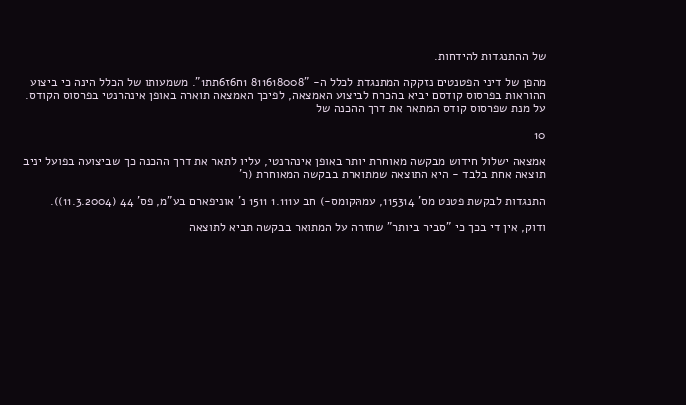של ההתנגדות להידחות.

מהפן של דיני הפטנטים נזקקה המתנגדת לכלל ה- "811618008 1ח6ז6תת1". משמעותו של הכלל הינה כי ביצוע ההוראות בפרסוס קודסם יביא בהכרח לביצוע האמצאה, לפיכך האמצאה תוארה באופן אינהרנטי בפרסוס הקודס. על מנת שפרסוס קודס המתאר את דרך ההכנה של

10

אמצאה ישלול חידוש מבקשה מאוחרת יותר באופן אינהרנטי, עליו לתאר את דרך ההכנה כך שביצועה בפועל יניב תוצאה אחת בלבד - היא התוצאה שמתוארת בבקשה המאוחרת (ר'

התנגדות לבקשת פטנט מס' 115314, עמהּקומס-) חב ע1.111 1511 נ' אוניפארם בע"מ, פס' 44 (11.3.2004)).

ודוק, אין די בכך כי "סביר ביותר" שחזרה על המתואר בבקשה תביא לתוצאה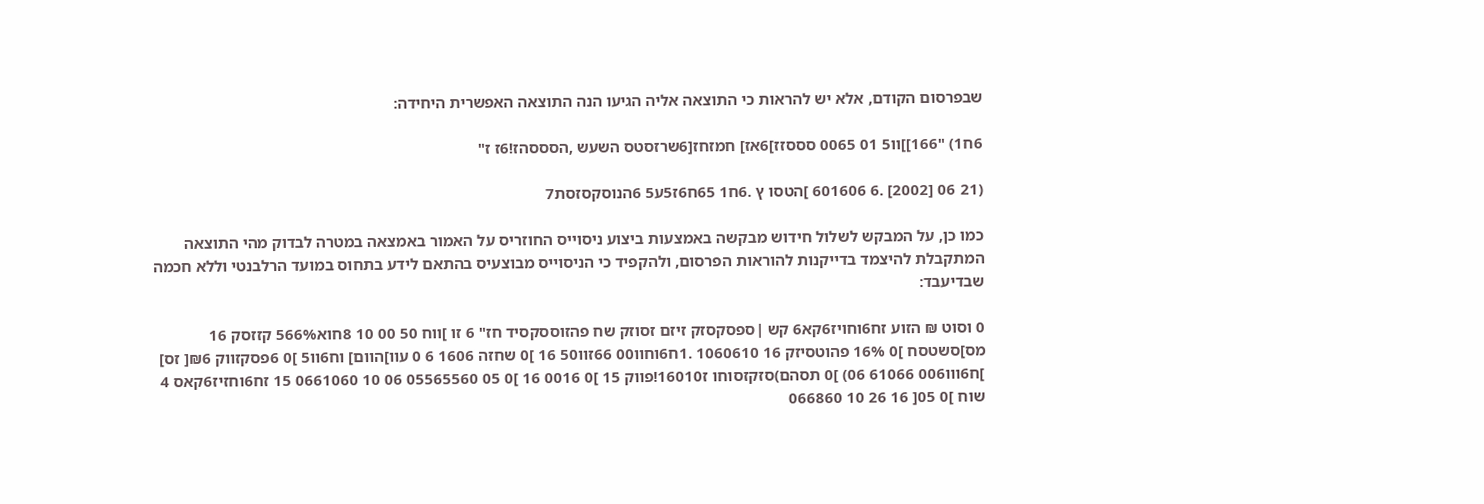שבפרסום הקודם, אלא יש להראות כי התוצאה אליה הגיעו הנה התוצאה האפשרית היחידה:

6ח1) "166]]וו5 01 0065 סססזז]6אז] חמזחז[6שרזסטס השעש ,הסססהז!6ז ז"

(21 06 [2002] .6 601606 ]הטסו ץ .6ח1 65ח6ז5ע5 6הנוסקסזסת7

כמו כן, על המבקש לשלול חידוש מבקשה באמצעות ביצוע ניסוייס החוזריס על האמור באמצאה במטרה לבדוק מהי התוצאה המתקבלת להיצמד בדייקנות להוראות הפרסום, ולהקפיד כי הניסוייס מבוצעיס בהתאם לידע בתחוס במועד הרלבנטי וללא חכמה שבדיעבד:

0 וסוט ₪ הזוע זח6וחויז6קא6 קש |ספסקסזק זיזם זסוזק שח פהזוססקסיד חז" 6 זו ]ווח 50 00 10 8חוא566% קזזסק 16 מס]סשטסח ]0 16% פהוטסיזק 16 1060610 .1ח6וחוו00 66זוו50 16 ]0 שחזה 1606 6 0 עוו]הוום] וח6וו5 ]0 6פסקזווק ₪6[ זס] ]ח6ווו006 61066 06) ]0 תסהם)סזקזסוחו ז16010!פווק 15 ]0 0016 16 ]0 05 05565560 06 10 0661060 15 זח6וחזיז6קאס 4 שוח ]0 05[ 16 26 10 066860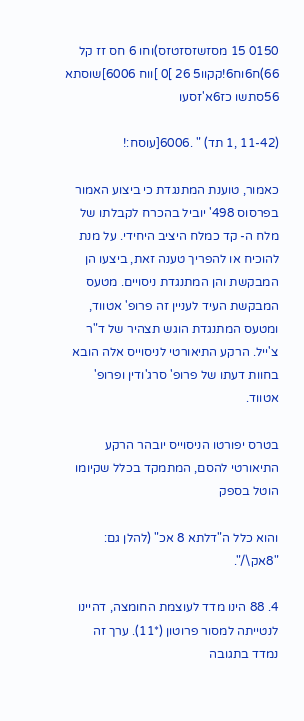0150 15 מסזשזסזטזס)וחו 6 חס זז קל 66)ח6וח6!קקוו5 26 ]0 ]ווח 6006]שוסתא 56סתשו כז6א'זסעו

(11-42 ,1 תד) " .6006[עוסח:!

כאמור, טוענת המתנגדת כי ביצוע האמור בפרסוס 498' יוביל בהכרח לקבלתו של מלח ה- קד כמלח היציב היחידי. על מנת להוכיח או להפריך טענה זאת, ביצעו הן המבקשת והן המתנגדת ניסויים. מטעס המבקשת העיד לעניין זה פרופ' אטווד, ומטעס המתנגדת הוגש תצהיר של ד"ר צ'ייל. הרקע התיאורטי לניסוייס אלה הובא בחוות דעתו של פרופ' סרג'ודין ופרופ' אטווד.

בטרס יפורטו הניסוייס יובהר הרקע התיאורטי להסם, המתמקד בכלל שקיומו הוטל בספק

והוא כלל ה"דלתא 8 אכ" (להלן גם: "8אק\/".

4. 88 הינו מדד לעוצמת החומצה, דהיינו לנטייתה למסור פרוטון (*11). ערך זה נמדד בתגובה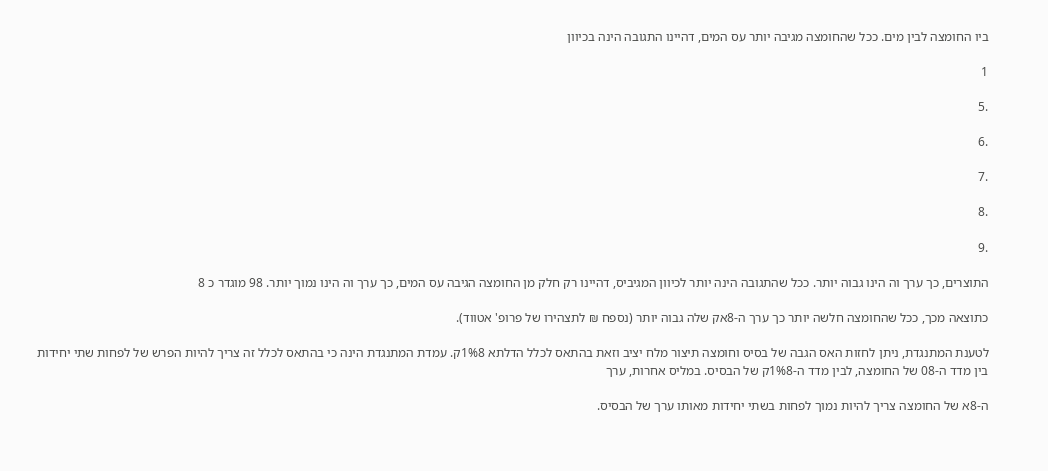ביו החומצה לבין מים. ככל שהחומצה מגיבה יותר עס המים, דהיינו התגובה הינה בכיוון

1

.5

.6

.7

.8

.9

התוצרים, כך ערך וה הינו גבוה יותר. ככל שהתגובה הינה יותר לכיוון המגיביס, דהיינו רק חלק מן החומצה הגיבה עס המים, כך ערך וה הינו נמוך יותר. 98 מוגדר כ 8

כתוצאה מכך, ככל שהחומצה חלשה יותר כך ערך ה-8אק שלה גבוה יותר (נספח ₪ לתצהירו של פרופ' אטווד).

לטענת המתנגדת, ניתן לחזות האס הגבה של בסיס וחומצה תיצור מלח יציב וזאת בהתאס לכלל הדלתא 1%8ק. עמדת המתנגדת הינה כי בהתאס לכלל זה צריך להיות הפרש של לפחות שתי יחידות בין מדד ה-08 של החומצה, לבין מדד ה-1%8ק של הבסיס. במליס אחרות, ערך

ה-8א של החומצה צריך להיות נמוך לפחות בשתי יחידות מאותו ערך של הבסיס.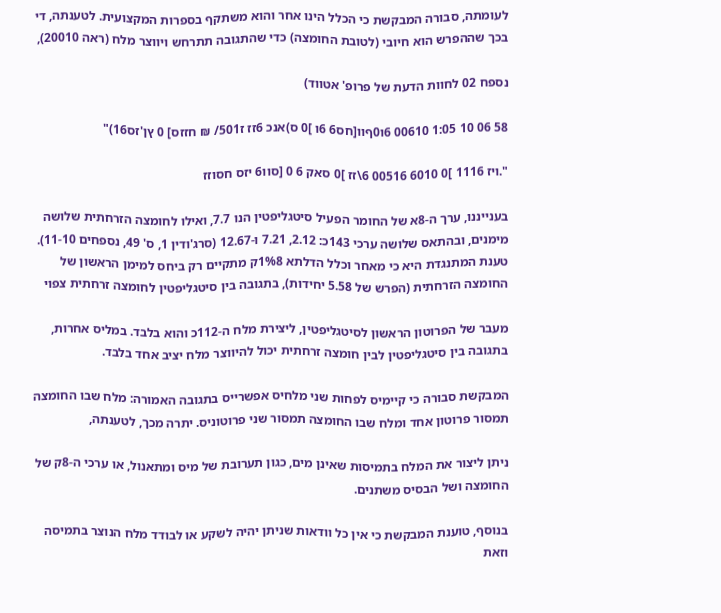לעומתה, סבורה המבקשת כי הכלל הינו אחר והוא משתקף בספרות המקצועית. לטענתה, די בכך שההפרש הוא חיובי (לטובת החומצה) כדי שהתגובה תתרחש ויווצר מלח (ראה 20010),

נספח 02 לחוות הדעת של פרופ' אטווד)

58 06 10 1:05 00610 6ו0ףוו[חס6 6ו ]0 ס)אנכ 6זז ז501/ ₪ חזזס] 0 ץן'זס16)"

".ויז 1116 ]0 6010 00516 6\זז ]0 סאק 6 0 [סוו6 יזס חסוזז

בענייננו, ערך ה-8א של החומר הפעיל סיטגליפטין הנו 7.7, ואילו לחומצה הזרחתית שלושה מימנים, ובהתאס שלושה ערכי 143כ: 2.12, 7.21 ו-12.67 (סרג'ודין 1, ס' 49, נספחים 11-10). טענת המתנגדת היא כי מאחר וכלל הדלתא 1%8ק מתקיים רק ביחס למימן הראשון של החומצה הזרחתית (הפרש של 5.58 יחידות), בתגובה בין סיטגליפטין לחומצה זרחתית צפוי

מעבר של הפרוטון הראשון לסיטגליפטין, ליצירת מלח ה-112כ והוא בלבד. במליס אחרות, בתגובה בין סיטגליפטין לבין חומצה זרחתית יכול להיווצר מלח יציב אחד בלבד.

המבקשת סבורה כי קיימיס לפחות שני מלחיס אפשרייס בתגובה האמורה: מלח שבו החומצה תמסור פרוטון אחד ומלח שבו החומצה תמסור שני פרוטוניס. יתרה מכך, לטענתה,

ניתן ליצור את המלח בתמיסות שאינן מים, כגון תערובת של מיס ומתאנול, או ערכי ה-8ק של החומצה ושל הבסיס משתנים.

בנוסף, טוענת המבקשת כי אין כל וודאות שניתן יהיה לשקע או לבודד מלח הנוצר בתמיסה וזאת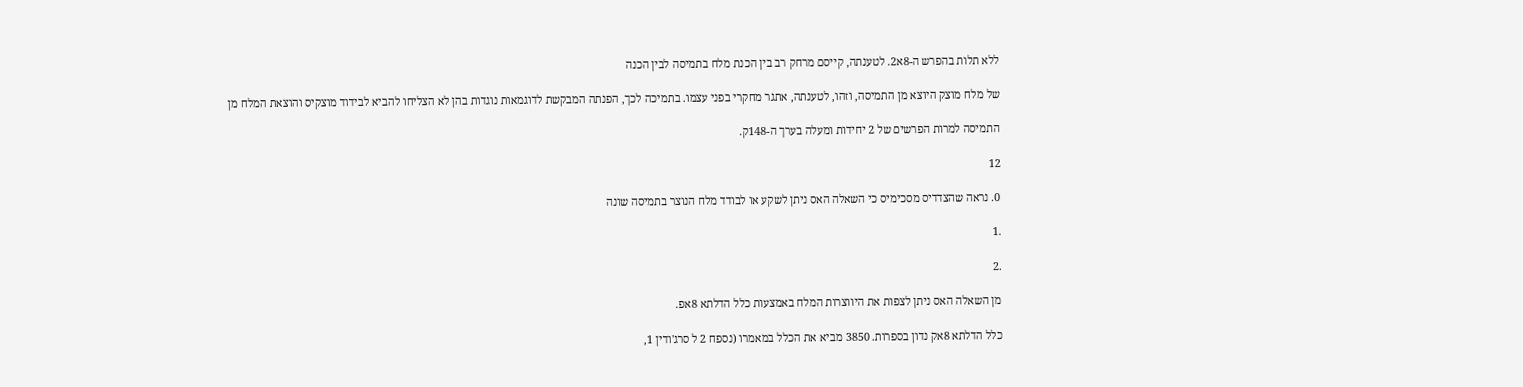ללא תלות בהפרש ה-8א2. לטענתה, קייסם מרחק רב בין הכנת מלח בתמיסה לבין הכנה

של מלח מוצק היוצא מן התמיסה, וזהו, לטענתה, אתגר מחקרי בפני עצמו. בתמיכה לכך, הפנתה המבקשת לדוגמאות נוגדות בהן לא הצליחו להביא לבידוד מוצקיס והוצאת המלח מן

התמיסה למרות הפרשים של 2 יחידות ומעלה בערך ה-148ק.

12

0. נראה שהצדדיס מסכימיס כי השאלה האס ניתן לשקע או לבודד מלח הנוצר בתמיסה שונה

.1

.2

מן השאלה האס ניתן לצפות את היווצרות המלח באמצעות כלל הדלתא 8אפ.

כלל הדלתא 8אק נדון בספרות. 3850 מביא את הכלל במאמרו (נספח 2 ל סרג'ודין 1,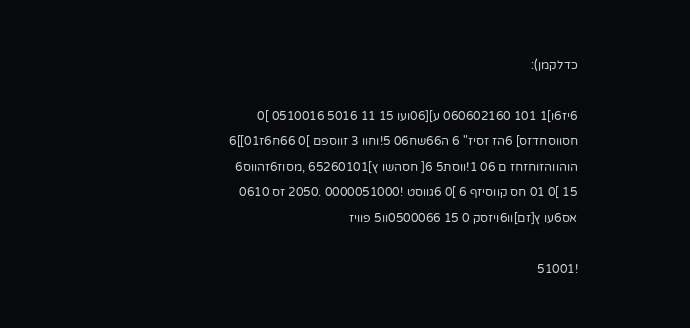כדלקמן):

6יז6ו]1 101 060602160 ע][06ועו 15 11 5016 0510016 ]0 חסווסחדזס] 6הז זסיז" 6 ה66שח06 5!וחוו 3 זווספם ]0 66ח6ז01]]6 הוהווהזוחזחז ם 06 1!ווסת5 6[ חסהשו ץ]65260101 ,מסוז6זהווס6 15 ]0 01 חס קווסיזף 6 ]0 6גווסט !0000051000 .2050 זס 0610 אס6עו ץ[זם]וו6ויזסק 0 15 0500066וו5 פוויז

!51001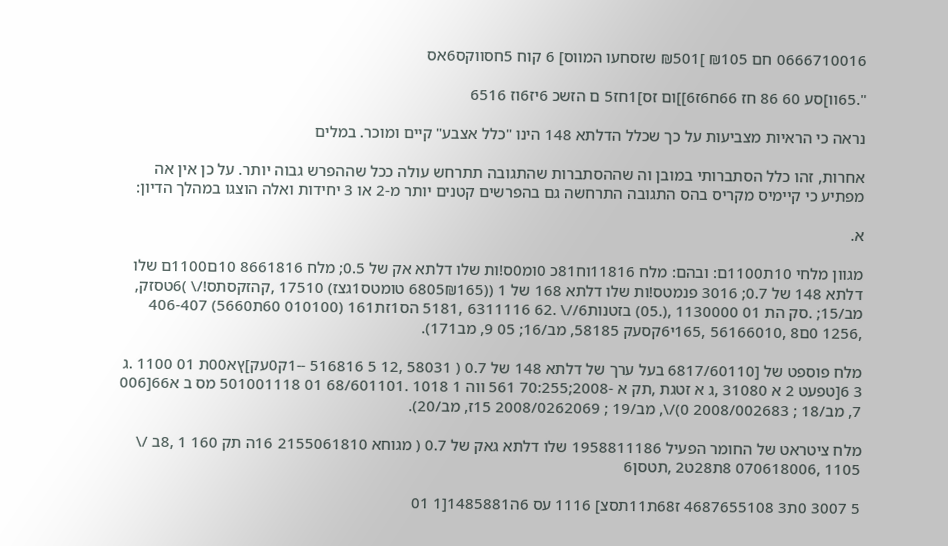0666710016 חם ₪105 ]₪501 שזסחעו המווס] 6 קוח 5חסווקס6אס

".65וו]סע 60 86 חז 66ח6ז6]]ום זס]1חז5 ם הזשכ 6יז6וז 6516

נראה כי הראיות מצביעות על כך שכלל הדלתא 148 הינו "כלל אצבע" קיים ומוכר. במלים

אחרות, זהו כלל הסתברותי במובן וה שההסתברות שהתגובה תתרחש עולה ככל שההפרש גבוה יותר. על כן אין אה מפתיע כי קיימיס מקריס בהס התגובה התרחשה גם בהפרשים קטנים יותר מ-2 או 3 יחידות ואלה הוצגו במהלך הדיון:

א.

מגוון מלחי 10ת1100ם: ובהם: מלח 11816וח81כ 0ומ0ס!ות שלו דלתא אק של 0.5; מלח 8661816 10ם1100ם שלו דלתא 148 של 0.7; 3016 פנמטס!ות שלו דלתא 168 של 1 ((6805₪165 טומטס1גצז) 17510 ,קהזקסתס!/\ )6טסזק, מב/15; .סק הת 01 1130000 ,(.05) בזטנות6//\ .62 6311116 ,5181 הס1זת161 (010100 60ת5660) 406-407 ,1256 0ם8 ,56166010 ,165י6קסעק 58185, מב/16; 05 9, מב171).

מלח פוספט של [6817/60110 בעל ערך של דלתא 148 של 0.7 ( 58031 ,12 5 516816 --1ק0עק]ץא00ת 01 1100 .ג 3 6[טפעט 2 א 31080 ,ג א זטגת ,תק א -2008;70:255 561 ווה 1 1018 .68/601101 01 501001118 מס ב א66[006 7, מב/18 ; 2008/002683 0)/\, מב/19 ; 2008/0262069 15ז, מב/20).

מלח ציטראט של החומר הפעיל 1958811186 שלו דלתא גאק של 0.7 ( מגוחא 2155061810 16ה תק 160 1 ,8ב /\ 1105 ,070618006 8ת28ט2 ,תטסן6

5 3007 0ת3 4687655108 ז68ת11תסצ] 1116 עס 6ה1485881[1 01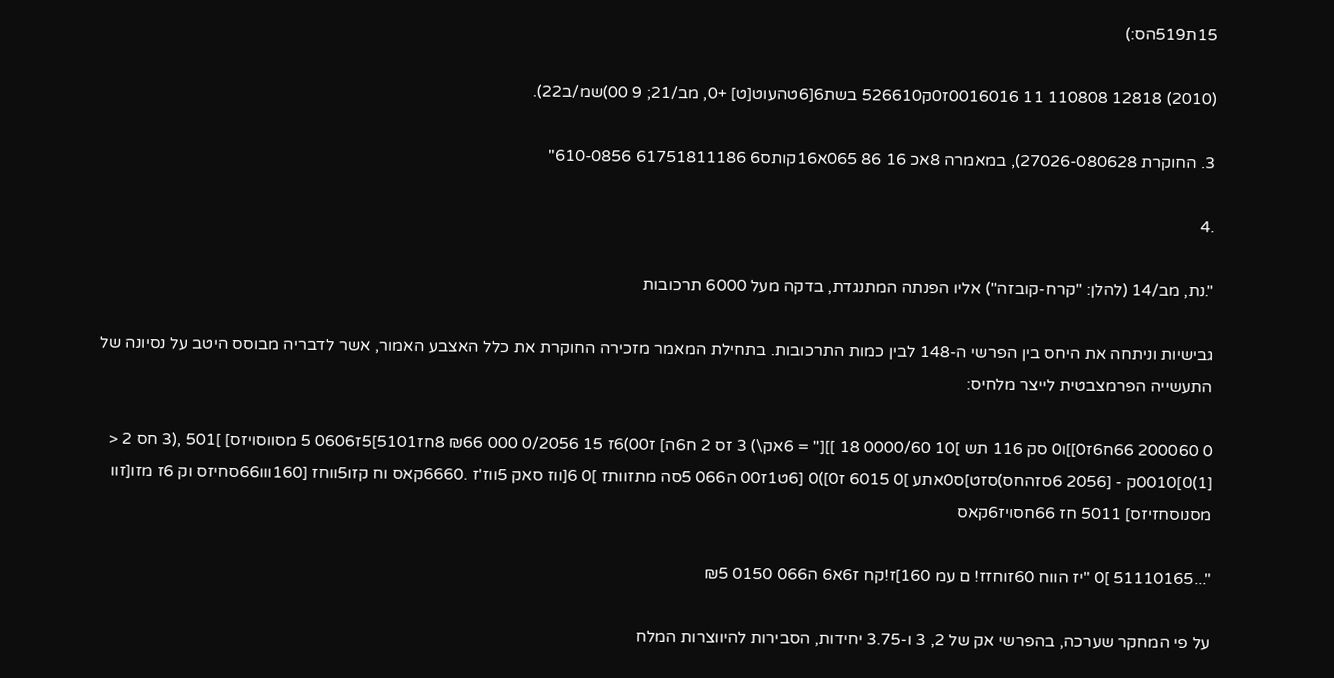15ת519הס:)

(2010) 12818 110808 11 0016016ז0ק526610 בשת6[6טהעוט[ט] +0, מב/21; 9 00)שמ/ב22).

3. החוקרת 27026-080628), במאמרה 8אכ 16 86 065א16קותס6 61751811186 610-0856"

.4

".נת, מב/14 (להלן: "קרח-קובזה") אליו הפנתה המתנגדת, בדקה מעל 6000 תרכובות

גבישיות וניתחה את היחס בין הפרשי ה-148 לבין כמות התרכובות. בתחילת המאמר מזכירה החוקרת את כלל האצבע האמור, אשר לדבריה מבוסס היטב על נסיונה של התעשייה הפרמצבטית לייצר מלחיס:

0 200060 66ח6ז0]]ו0 סק 116 תש ]10 0000/60 18 ]][" = 6אק\) 3 זס 2 ח6ה] ז00)6ז 15 0/2056 000 ₪66 8חז5101]5ז0606 5 מסווסויזס] ]501 ,(3 חס 2 < [1)0]0010ק - [2056 6סזהחס)סזט]ס0אתע ]0 6015 ז0])0 [6ט1ז00 ה066 5סה מתזוותז ]0 6[ווז סאק 5ווז'ז .6660קאס וח קזו5ווחז [160ווו66סחיזס וק 6ז מזו[זוו מסנוסחזיזס] 5011 חז 66חסויז6קאס

"...51110165 ]0 "יז הווח 60זוחזז! ם עמ 160]ז!קח ז6א6 ה066 0150 ₪5

על פי המחקר שערכה, בהפרשי אק של 2, 3 ו-3.75 יחידות, הסבירות להיווצרות המלח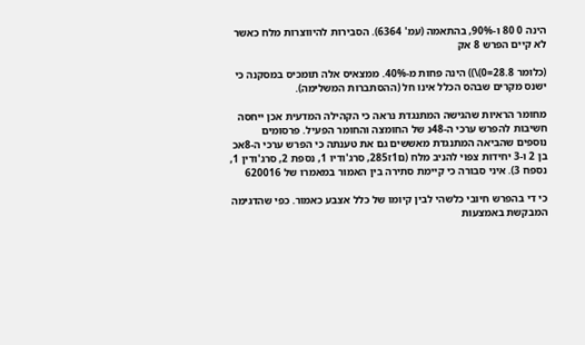הינה 0 80 ו-90%, בהתאמה (עמ' 6364). הסבירות להיווצרות מלח כאשר לא קיים הפרש 8 אק

(כלומר 28.8=0)\)) הינה פחות מ-40%. ממצאיס אלה תומכיס במסקנה כי ישנס מקרים שבהס הכלל אינו חל (ההסתברות המשלימה).

מחומר הראיות שהגישה המתנגדת נראה כי הקהילה המדעית אכן ייחסה חשיבות להפרש ערכי ה-48נ של החומצה והחומר הפעיל. פרסומים נוספים שהביאה המתנגדת מאששים גם את טענתה כי הפרש ערכי ה-8אכ בן 2 ו-3 יחידות צפוי להניב מלח (ם1ז285, סרג'ודיו 1, נספת 2, סרג'ודין 1, נספח 3). איני סבורה כי קיימת סתירה בין האמור במאמרו של 620016

כי די בהפרש חיובי כלשהי לבין קיומו של כלל אצבע כאמור. כפי שהדגימה המבקשת באמצעות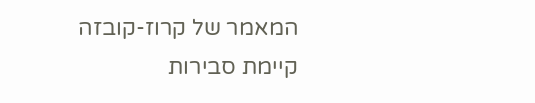המאמר של קרוז-קובזה קיימת סבירות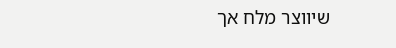שיווצר מלח אך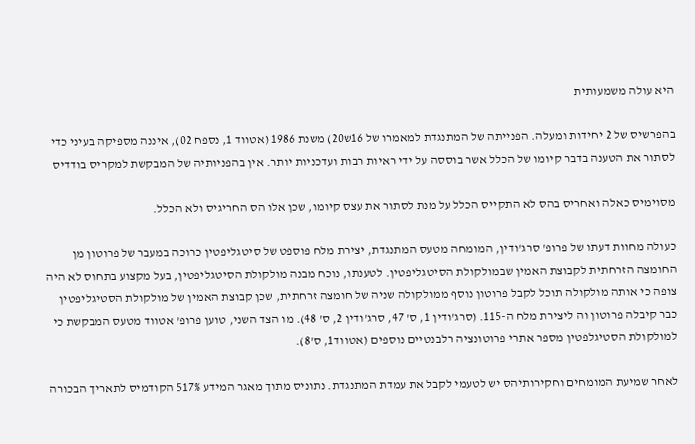היא עולה משמעותית

בהפרשיס של 2 יחידות ומעלה. הפנייתה של המתנגדת למאמרו של 16ש20) משנת 1986 (אטווד 1, נספח 02), איננה מספיקה בעיני כדי לסתור את הטענה בדבר קיומו של הכלל אשר בוססה על ידי ראיות רבות ועדכניות יותר. אין בהפניותיה של המבקשת למקריס בודדיס

מסוימיס כאלה ואחריס בהס לא התקייס הכלל על מנת לסתור את עצס קיומו, שכן אלו הס החריגיס ולא הכלל.

כעולה מחוות דעתו של פרופ' סרג'ודין, המומחה מטעס המתנגדת, יצירת מלח פוספט של סיטגליפטין כרוכה במעבר של פרוטון מן החומצה הזרחתית לקבוצת האמין שבמולקולת הסיטגליפטין. לטענתו, נוכח מבנה מולקולת הסיטגליפטין, בעל מקצוע בתחוס לא היה צופה כי אותה מולקולה תוכל לקבל פרוטון נוסף ממולקולה שניה של חומצה זרחתית, שכן קבוצת האמין של מולקולת הסטיגליפטין כבר קיבלה פרוטון וה ליצירת מלח ה-115. (סרג'ודין 1, ס' 47, סרג'ודין 2, ס' 48). מו הצד השני, טוען פרופ' אטווד מטעס המבקשת כי למולקולת הסטיגלפטין מספר אתרי פרוטונציה רלבנטיים נוספים (אטווד1, ס'8).

לאחר שמיעת המומחים וחקירותיהס יש לטעמי לקבל את עמדת המתנגדת. נתוניס מתוך מאגר המידע 517% הקודמיס לתאריך הבכורה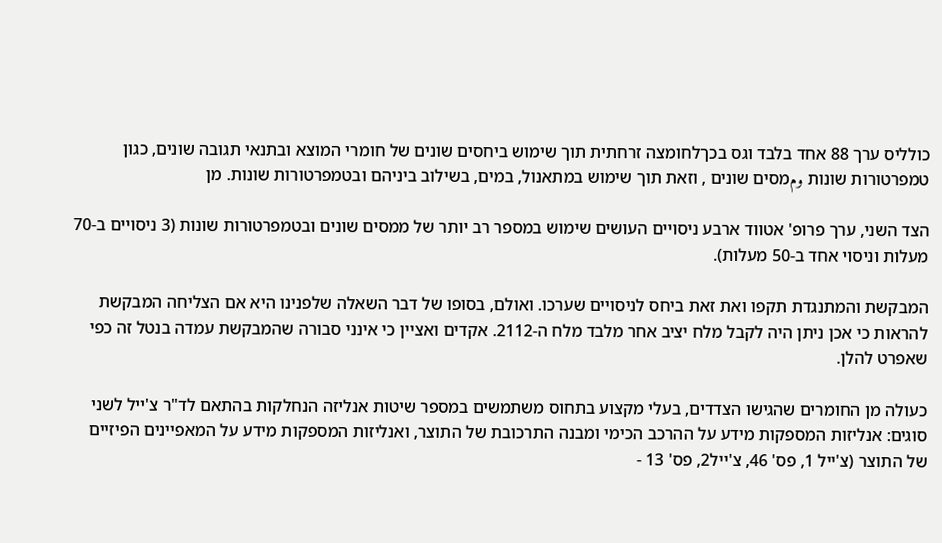כולליס ערך 88 אחד בלבד וגס בכךלחומצה זרחתית תוך שימוש ביחסים שונים של חומרי המוצא ובתנאי תגובה שונים, כגון טמפרטורות שונות ومמסים שונים , וזאת תוך שימוש במתאנול, במים, בשילוב ביניהם ובטמפרטורות שונות. מן

הצד השני, ערך פרופ' אטווד ארבע ניסויים העושים שימוש במספר רב יותר של ממסים שונים ובטמפרטורות שונות (3 ניסויים ב-70 מעלות וניסוי אחד ב-50 מעלות).

המבקשת והמתנגדת תקפו ואת זאת ביחס לניסויים שערכו. ואולם, בסופו של דבר השאלה שלפנינו היא אם הצליחה המבקשת להראות כי אכן ניתן היה לקבל מלח יציב אחר מלבד מלח ה-2112. אקדים ואציין כי אינני סבורה שהמבקשת עמדה בנטל זה כפי שאפרט להלן.

כעולה מן החומרים שהגישו הצדדים, בעלי מקצוע בתחוס משתמשים במספר שיטות אנליזה הנחלקות בהתאם לד"ר צ'ייל לשני סוגים: אנליזות המספקות מידע על ההרכב הכימי ומבנה התרכובת של התוצר, ואנליזות המספקות מידע על המאפיינים הפיזיים של התוצר (צ'ייל 1, פס' 46, צ'ייל2, פס' 13 -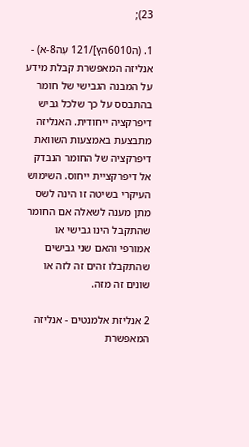23);

1. (ה6010הץ]/121 עְה8-א) - אנליזה המאפשרת קבלת מידע על המבנה הגבישי של חומר בהתבסס על כך שלכל גביש דיפרקציה ייחודית. האנליזה מתבצעת באמצעות השוואת דיפרקציה של החומר הנבדק אל דיפרקציית ייחוס. השימוש העיקרי בשיטה זו הינה לשס מתן מענה לשאלה אם החומר שהתקבל הינו גבישי או אמורפי והאם שני גבישים שהתקבלו זהים זה לזה או שונים זה מזה.

2 אנליזת אלמנטים - אנליזה המאפשרת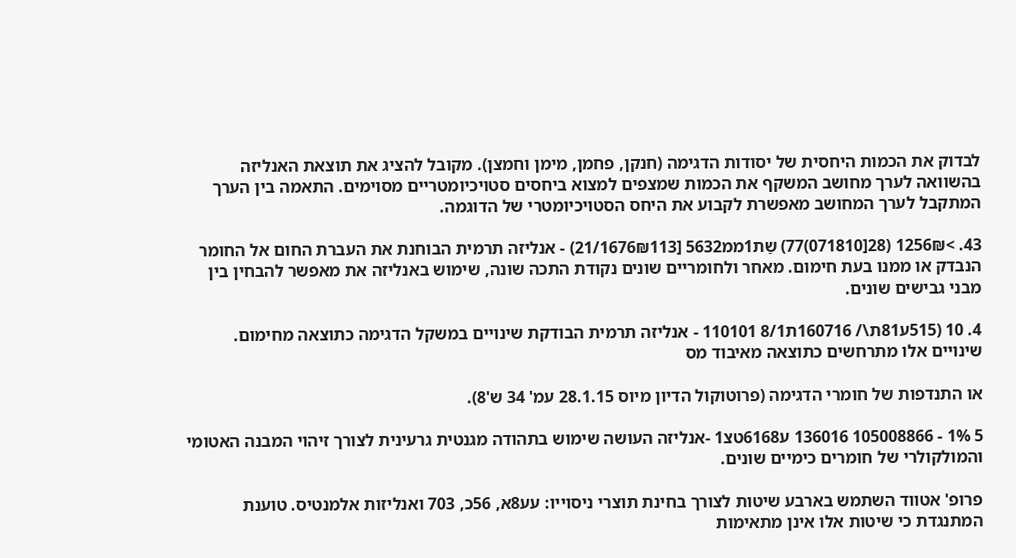לבדוק את הכמות היחסית של יסודות הדגימה (חנקן, פחמן, מימן וחמצן). מקובל להציג את תוצאת האנליזה בהשוואה לערך מחושב המשקף את הכמות שמצפים למצוא ביחסים סטויכיומטריים מסוימים. התאמה בין הערך המתקבל לערך המחושב מאפשרת לקבוע את היחס הסטויכיומטרי של הדוגמה.

43. >1256₪ (28[071810)77) שַת1ממ5632 [21/1676₪113) - אנליזה תרמית הבוחנת את העברת החום אל החומר הנבדק או ממנו בעת חימום. מאחר ולחומריים שונים נקודת התכה שונה, שימוש באנליזה את מאפשר להבחין בין מבני גבישים שונים.

4. 10 (515ע81ת\/ 160716ת8/1 110101 - אנליזה תרמית הבודקת שינויים במשקל הדגימה כתוצאה מחימום. שינויים אלו מתרחשים כתוצאה מאיבוד מס

או התנדפות של חומרי הדגימה (פרוטוקול הדיון מיוס 28.1.15 עמ' 34 ש'8).

5 1% - 105008866 136016 ע6168טצ1 -אנליזה העושה שימוש בתהודה מגנטית גרעינית לצורך זיהוי המבנה האטומי והמולקולרי של חומרים כימיים שונים.

פרופ' אטווד השתמש בארבע שיטות לצורך בחינת תוצרי ניסוייו: עע8א, 56כ, 703 ואנליזות אלמנטיס. טוענת המתנגדת כי שיטות אלו אינן מתאימות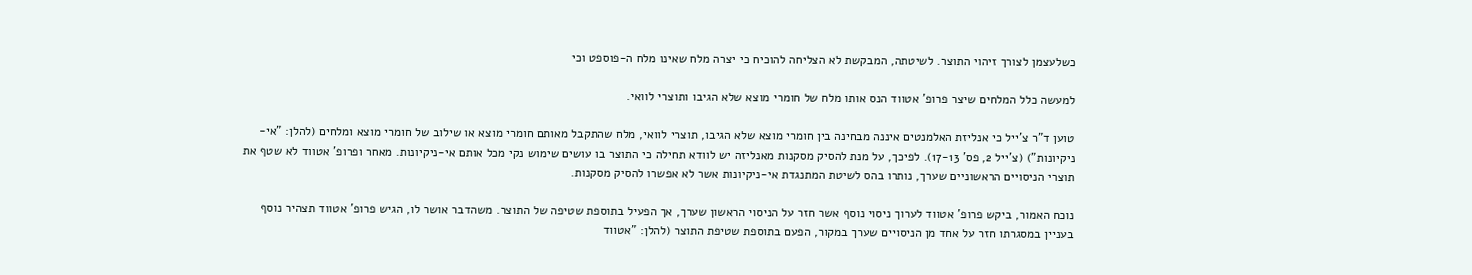כשלעצמן לצורך זיהוי התוצר. לשיטתה, המבקשת לא הצליחה להוכיח כי יצרה מלח שאינו מלח ה-פוספט וכי

למעשה כלל המלחים שיצר פרופ' אטווד הנס אותו מלח של חומרי מוצא שלא הגיבו ותוצרי לוואי.

טוען ד"ר צ'ייל כי אנליזת האלמנטים איננה מבחינה בין חומרי מוצא שלא הגיבו, תוצרי לוואי, מלח שהתקבל מאותם חומרי מוצא או שילוב של חומרי מוצא ומלחים (להלן: "אי- ניקיונות") (צ'ייל 2, פס' 17-13). לפיכך, על מנת להסיק מסקנות מאנליזה יש לוודא תחילה כי התוצר בו עושים שימוש נקי מכל אותם אי-ניקיונות. מאחר ופרופ' אטווד לא שטף את תוצרי הניסויים הראשוניים שערך, נותרו בהס לשיטת המתנגדת אי-ניקיונות אשר לא אפשרו להסיק מסקנות.

נוכח האמור, ביקש פרופ' אטווד לערוך ניסוי נוסף אשר חזר על הניסוי הראשון שערך, אך הפעיל בתוספת שטיפה של התוצר. משהדבר אושר לו, הגיש פרופ' אטווד תצהיר נוסף בעניין במסגרתו חזר על אחד מן הניסויים שערך במקור, הפעם בתוספת שטיפת התוצר (להלן: "אטווד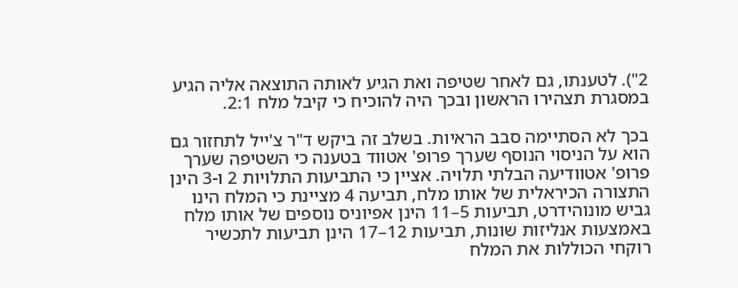2"). לטענתו, גם לאחר שטיפה ואת הגיע לאותה התוצאה אליה הגיע במסגרת תצהירו הראשון ובכך היה להוכיח כי קיבל מלח 2:1.

בכך לא הסתיימה סבב הראיות. בשלב זה ביקש ד"ר צ'ייל לתחזור גם הוא על הניסוי הנוסף שערך פרופ' אטווד בטענה כי השטיפה שערך פרופ' אטוודיעה הבלתי תלויה. אציין כי התביעות התלויות 2 ו-3 הינן התצורה הכיראלית של אותו מלח, תביעה 4 מציינת כי המלח הינו גביש מונוהידרט, תביעות 5–11 הינן אפיוניס נוספים של אותו מלח באמצעות אנליזות שונות, תביעות 12–17 הינן תביעות לתכשיר רוקחי הכוללות את המלח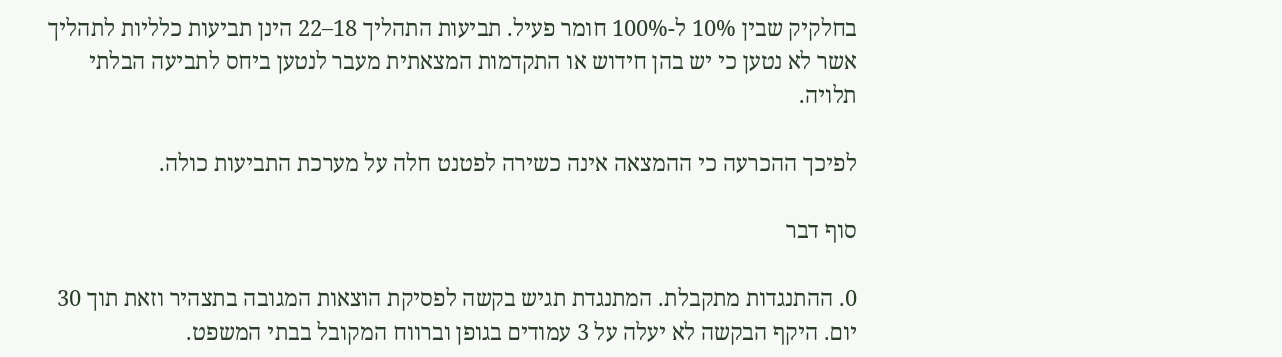בחלקיק שבין 10% ל-100% חומר פעיל. תביעות התהליך 18–22 הינן תביעות כלליות לתהליך אשר לא נטען כי יש בהן חידוש או התקדמות המצאתית מעבר לנטען ביחס לתביעה הבלתי תלויה.

לפיכך ההכרעה כי ההמצאה אינה כשירה לפטנט חלה על מערכת התביעות כולה.

סוף דבר

0. ההתנגדות מתקבלת. המתנגדת תגיש בקשה לפסיקת הוצאות המגובה בתצהיר וזאת תוך 30 יום. היקף הבקשה לא יעלה על 3 עמודים בגופן וברווח המקובל בבתי המשפט.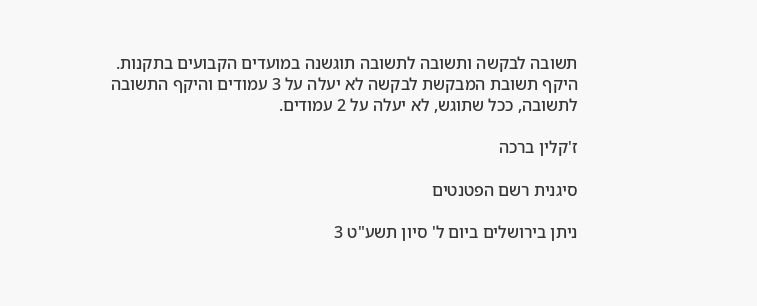תשובה לבקשה ותשובה לתשובה תוגשנה במועדים הקבועים בתקנות. היקף תשובת המבקשת לבקשה לא יעלה על 3 עמודים והיקף התשובה לתשובה, ככל שתוגש, לא יעלה על 2 עמודים.

ז'קלין ברכה

סיגנית רשם הפטנטים

ניתן בירושלים ביום ל' סיון תשע"ט 3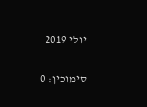יולי 2019

סימוכין: 0